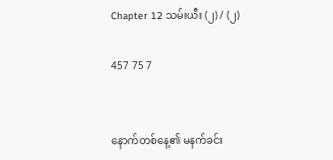Chapter 12 သမ်းယီး (၂) / (၂)

457 75 7


နောက်တစ်နေ့၏ မနက်ခင်း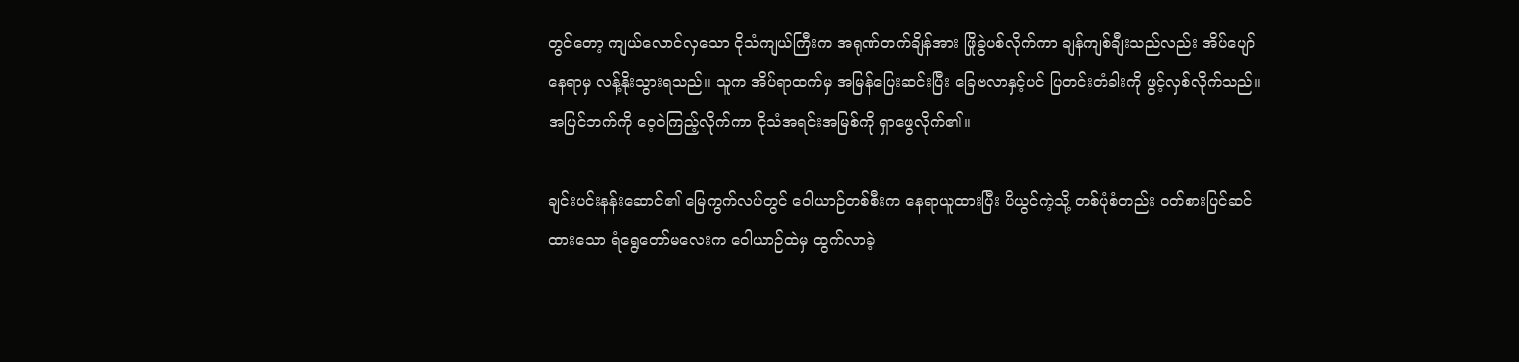တွင်တော့ ကျယ်လောင်လှသော ငိုသံကျယ်ကြီးက အရုဏ်တက်ချိန်အား ဖြိုခွဲပစ်လိုက်ကာ ချန်ကျစ်ချီးသည်လည်း အိပ်ပျော်နေရာမှ လန့်နိုးသွားရသည်။ သူက အိပ်ရာထက်မှ အမြန်ပြေးဆင်းပြီး ခြေဗလာနှင့်ပင် ပြတင်းတံခါးကို ဖွင့်လှစ်လိုက်သည်။ အပြင်ဘက်ကို ဝေ့ဝဲကြည့်လိုက်ကာ ငိုသံအရင်းအမြစ်ကို ရှာဖွေလိုက်၏။

ချင်းပင်းနန်းဆောင်၏ မြေကွက်လပ်တွင် ဝေါယာဉ်တစ်စီးက နေရာယူထားပြီး ပိယွင်ကဲ့သို့ တစ်ပုံစံတည်း ဝတ်စားပြင်ဆင်ထားသော ရံရွေတော်မလေးက ဝေါယာဉ်ထဲမှ ထွက်လာခဲ့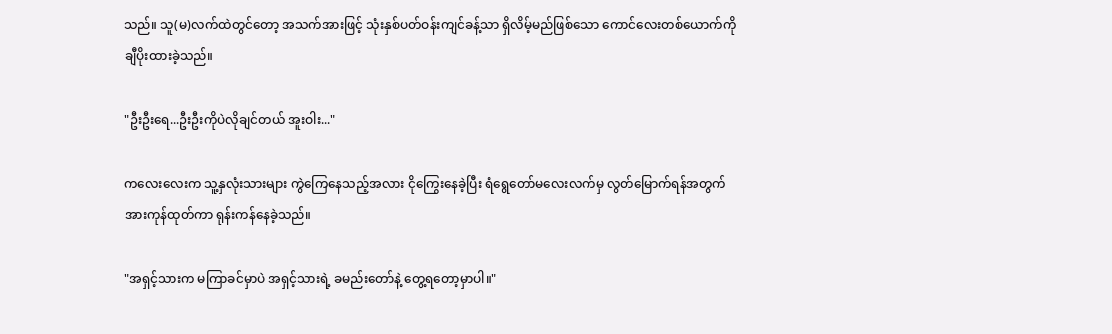သည်။ သူ(မ)လက်ထဲတွင်တော့ အသက်အားဖြင့် သုံးနှစ်ပတ်ဝန်းကျင်ခန့်သာ ရှိလိမ့်မည်ဖြစ်သော ကောင်လေးတစ်ယောက်ကို ချီပိုးထားခဲ့သည်။

"ဦးဦးရေ...ဦးဦးကိုပဲလိုချင်တယ် အူးဝါး..."

ကလေးလေးက သူ့နှလုံးသားများ ကွဲကြေနေသည့်အလား ငိုကြွေးနေခဲ့ပြီး ရံရွေတော်မလေးလက်မှ လွတ်မြောက်ရန်အတွက် အားကုန်ထုတ်ကာ ရုန်းကန်နေခဲ့သည်။

"အရှင့်သားက မကြာခင်မှာပဲ အရှင့်သားရဲ့ ခမည်းတော်နဲ့ တွေ့ရတော့မှာပါ။"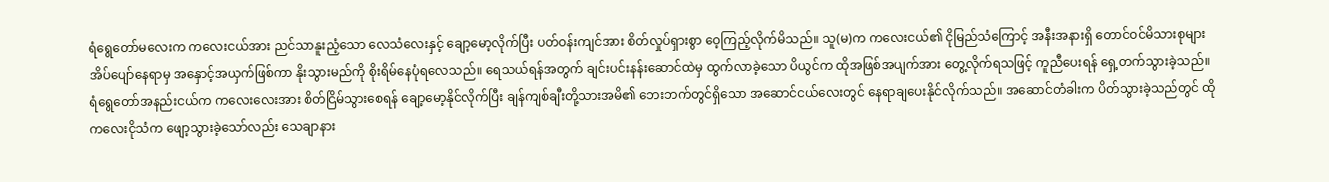ရံရွေတော်မလေးက ကလေးငယ်အား ညင်သာနူးညံ့သော လေသံလေးနှင့် ချော့မော့လိုက်ပြီး ပတ်ဝန်းကျင်အား စိတ်လှုပ်ရှားစွာ ဝေ့ကြည့်လိုက်မိသည်။ သူ(မ)က ကလေးငယ်၏ ငိုမြည်သံကြောင့် အနီးအနားရှိ တောင်ဝင်မိသားစုများ အိပ်ပျော်နေရာမှ အနှောင့်အယှက်ဖြစ်ကာ နိုးသွားမည်ကို စိုးရိမ်နေပုံရလေသည်။ ရေသယ်ရန်အတွက် ချင်းပင်းနန်းဆောင်ထဲမှ ထွက်လာခဲ့သော ပိယွင်က ထိုအဖြစ်အပျက်အား တွေ့လိုက်ရသဖြင့် ကူညီပေးရန် ရှေ့တက်သွားခဲ့သည်။ ရံရွေတော်အနည်းငယ်က ကလေးလေးအား စိတ်ငြိမ်သွားစေရန် ချော့မော့နိုင်လိုက်ပြီး ချန်ကျစ်ချီးတို့သားအမိ၏ ဘေးဘက်တွင်ရှိသော အဆောင်ငယ်လေးတွင် နေရာချပေးနိုင်လိုက်သည်။ အဆောင်တံခါးက ပိတ်သွားခဲ့သည်တွင် ထိုကလေးငိုသံက ဖျော့သွားခဲ့သော်လည်း သေချာနား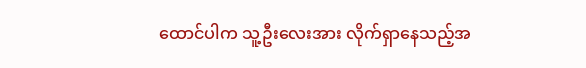ထောင်ပါက သူ့ဦးလေးအား လိုက်ရှာနေသည့်အ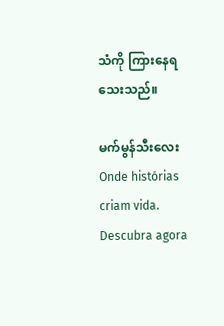သံကို ကြားနေရသေးသည်။

မက်မွန်သီးလေးOnde histórias criam vida. Descubra agora